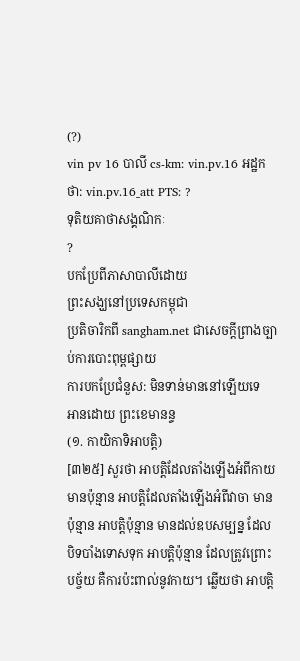(?)
vin pv 16 បាលី cs-km: vin.pv.16 អដ្ឋកថា: vin.pv.16_att PTS: ?
ទុតិយគាថាសង្គណិកៈ
?
បកប្រែពីភាសាបាលីដោយ
ព្រះសង្ឃនៅប្រទេសកម្ពុជា
ប្រតិចារិកពី sangham.net ជាសេចក្តីព្រាងច្បាប់ការបោះពុម្ពផ្សាយ
ការបកប្រែជំនួស: មិនទាន់មាននៅឡើយទេ
អានដោយ ព្រះខេមានន្ទ
(១. កាយិកាទិអាបត្តិ)
[៣២៥] សួរថា អាបត្តិដែលតាំងឡើងអំពីកាយ មានប៉ុន្មាន អាបត្តិដែលតាំងឡើងអំពីវាចា មានប៉ុន្មាន អាបត្តិប៉ុន្មាន មានដល់ឧបសម្បន្ន ដែលបិទបាំងទោសទុក អាបត្តិប៉ុន្មាន ដែលត្រូវព្រោះបច្ច័យ គឺការប៉ះពាល់នូវកាយ។ ឆ្លើយថា អាបត្តិ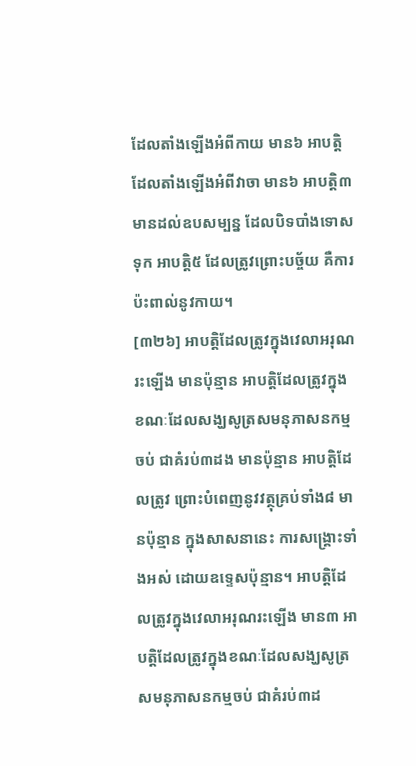ដែលតាំងឡើងអំពីកាយ មាន៦ អាបត្តិដែលតាំងឡើងអំពីវាចា មាន៦ អាបត្តិ៣មានដល់ឧបសម្បន្ន ដែលបិទបាំងទោសទុក អាបត្តិ៥ ដែលត្រូវព្រោះបច្ច័យ គឺការប៉ះពាល់នូវកាយ។
[៣២៦] អាបត្តិដែលត្រូវក្នុងវេលាអរុណរះឡើង មានប៉ុន្មាន អាបត្តិដែលត្រូវក្នុងខណៈដែលសង្ឃសូត្រសមនុភាសនកម្មចប់ ជាគំរប់៣ដង មានប៉ុន្មាន អាបត្តិដែលត្រូវ ព្រោះបំពេញនូវវត្ថុគ្រប់ទាំង៨ មានប៉ុន្មាន ក្នុងសាសនានេះ ការសង្គ្រោះទាំងអស់ ដោយឧទ្ទេសប៉ុន្មាន។ អាបត្តិដែលត្រូវក្នុងវេលាអរុណរះឡើង មាន៣ អាបត្តិដែលត្រូវក្នុងខណៈដែលសង្ឃសូត្រសមនុភាសនកម្មចប់ ជាគំរប់៣ដ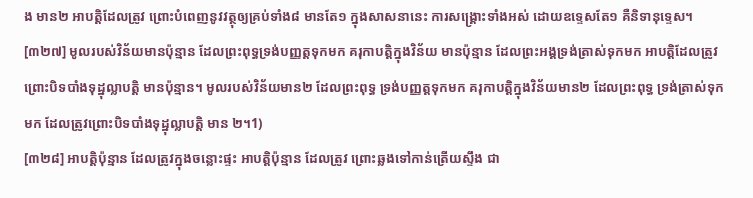ង មាន២ អាបត្តិដែលត្រូវ ព្រោះបំពេញនូវវត្ថុឲ្យគ្រប់ទាំង៨ មានតែ១ ក្នុងសាសនានេះ ការសង្គ្រោះទាំងអស់ ដោយឧទ្ទេសតែ១ គឺនិទានុទ្ទេស។
[៣២៧] មូលរបស់វិន័យមានប៉ុន្មាន ដែលព្រះពុទ្ធទ្រង់បញ្ញត្តទុកមក គរុកាបត្តិក្នុងវិន័យ មានប៉ុន្មាន ដែលព្រះអង្គទ្រង់ត្រាស់ទុកមក អាបត្តិដែលត្រូវ ព្រោះបិទបាំងទុដ្ឋុល្លាបត្តិ មានប៉ុន្មាន។ មូលរបស់វិន័យមាន២ ដែលព្រះពុទ្ធ ទ្រង់បញ្ញត្តទុកមក គរុកាបត្តិក្នុងវិន័យមាន២ ដែលព្រះពុទ្ធ ទ្រង់ត្រាស់ទុកមក ដែលត្រូវព្រោះបិទបាំងទុដ្ឋុល្លាបត្តិ មាន ២។1)
[៣២៨] អាបត្តិប៉ុន្មាន ដែលត្រូវក្នុងចន្លោះផ្ទះ អាបត្តិប៉ុន្មាន ដែលត្រូវ ព្រោះឆ្លងទៅកាន់ត្រើយស្ទឹង ជា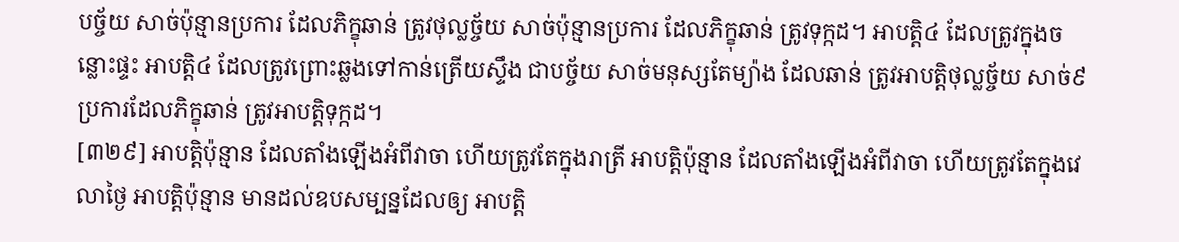បច្ច័យ សាច់ប៉ុន្មានប្រការ ដែលភិក្ខុឆាន់ ត្រូវថុល្លច្ច័យ សាច់ប៉ុន្មានប្រការ ដែលភិក្ខុឆាន់ ត្រូវទុក្កដ។ អាបត្តិ៤ ដែលត្រូវក្នុងចន្លោះផ្ទះ អាបត្តិ៤ ដែលត្រូវព្រោះឆ្លងទៅកាន់ត្រើយស្ទឹង ជាបច្ច័យ សាច់មនុស្សតែម្យ៉ាង ដែលឆាន់ ត្រូវអាបត្តិថុល្លច្ច័យ សាច់៩ប្រការដែលភិក្ខុឆាន់ ត្រូវអាបត្តិទុក្កដ។
[៣២៩] អាបត្តិប៉ុន្មាន ដែលតាំងឡើងអំពីវាចា ហើយត្រូវតែក្នុងរាត្រី អាបត្តិប៉ុន្មាន ដែលតាំងឡើងអំពីវាចា ហើយត្រូវតែក្នុងវេលាថ្ងៃ អាបត្តិប៉ុន្មាន មានដល់ឧបសម្បន្នដែលឲ្យ អាបត្តិ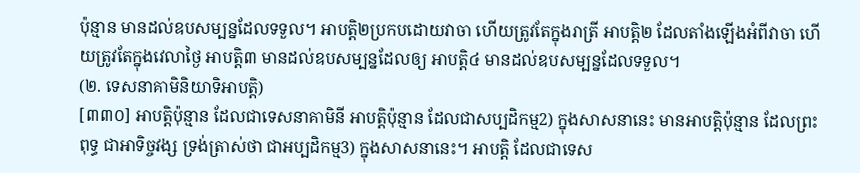ប៉ុន្មាន មានដល់ឧបសម្បន្នដែលទទួល។ អាបត្តិ២ប្រកបដោយវាចា ហើយត្រូវតែក្នុងរាត្រី អាបត្តិ២ ដែលតាំងឡើងអំពីវាចា ហើយត្រូវតែក្នុងវេលាថ្ងៃ អាបត្តិ៣ មានដល់ឧបសម្បន្នដែលឲ្យ អាបត្តិ៤ មានដល់ឧបសម្បន្នដែលទទួល។
(២. ទេសនាគាមិនិយាទិអាបត្តិ)
[៣៣០] អាបត្តិប៉ុន្មាន ដែលជាទេសនាគាមិនី អាបត្តិប៉ុន្មាន ដែលជាសប្បដិកម្ម2) ក្នុងសាសនានេះ មានអាបត្តិប៉ុន្មាន ដែលព្រះពុទ្ធ ជាអាទិច្ចវង្ស ទ្រង់ត្រាស់ថា ជាអប្បដិកម្ម3) ក្នុងសាសនានេះ។ អាបត្តិ ដែលជាទេស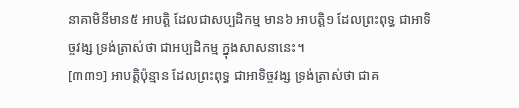នាគាមិនីមាន៥ អាបត្តិ ដែលជាសប្បដិកម្ម មាន៦ អាបត្តិ១ ដែលព្រះពុទ្ធ ជាអាទិច្ចវង្ស ទ្រង់ត្រាស់ថា ជាអប្បដិកម្ម ក្នុងសាសនានេះ។
[៣៣១] អាបត្តិប៉ុន្មាន ដែលព្រះពុទ្ធ ជាអាទិច្ចវង្ស ទ្រង់ត្រាស់ថា ជាគ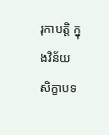រុកាបត្តិ ក្នុងវិន័យ សិក្ខាបទ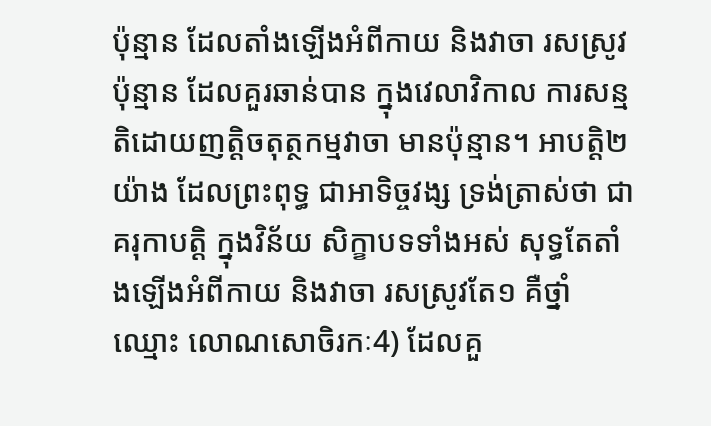ប៉ុន្មាន ដែលតាំងឡើងអំពីកាយ និងវាចា រសស្រូវប៉ុន្មាន ដែលគួរឆាន់បាន ក្នុងវេលាវិកាល ការសន្មតិដោយញត្តិចតុត្ថកម្មវាចា មានប៉ុន្មាន។ អាបត្តិ២យ៉ាង ដែលព្រះពុទ្ធ ជាអាទិច្ចវង្ស ទ្រង់ត្រាស់ថា ជាគរុកាបត្តិ ក្នុងវិន័យ សិក្ខាបទទាំងអស់ សុទ្ធតែតាំងឡើងអំពីកាយ និងវាចា រសស្រូវតែ១ គឺថ្នាំឈ្មោះ លោណសោចិរកៈ4) ដែលគួ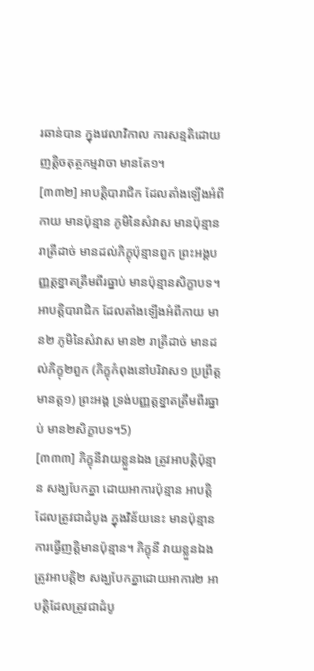រឆាន់បាន ក្នុងវេលាវិកាល ការសន្មតិដោយញត្តិចតុត្ថកម្មវាចា មានតែ១។
[៣៣២] អាបត្តិបារាជិក ដែលតាំងឡើងអំពីកាយ មានប៉ុន្មាន ភូមិនៃសំវាស មានប៉ុន្មាន រាត្រីដាច់ មានដល់ភិក្ខុប៉ុន្មានពួក ព្រះអង្គបញ្ញត្តខ្នាតត្រឹមពីរធ្នាប់ មានប៉ុន្មានសិក្ខាបទ។ អាបត្តិបារាជិក ដែលតាំងឡើងអំពីកាយ មាន២ ភូមិនៃសំវាស មាន២ រាត្រីដាច់ មានដល់ភិក្ខុ២ពួក (ភិក្ខុកំពុងនៅបរិវាស១ ប្រព្រឹត្តមានត្ត១) ព្រះអង្គ ទ្រង់បញ្ញត្តខ្នាតត្រឹមពីរធ្នាប់ មាន២សិក្ខាបទ។5)
[៣៣៣] ភិក្ខុនីវាយខ្លួនឯង ត្រូវអាបត្តិប៉ុន្មាន សង្ឃបែកគ្នា ដោយអាការប៉ុន្មាន អាបត្តិដែលត្រូវជាដំបូង ក្នុងវិន័យនេះ មានប៉ុន្មាន ការធ្វើញត្តិមានប៉ុន្មាន។ ភិក្ខុនី វាយខ្លួនឯង ត្រូវអាបត្តិ២ សង្ឃបែកគ្នាដោយអាការ២ អាបត្តិដែលត្រូវជាដំបូ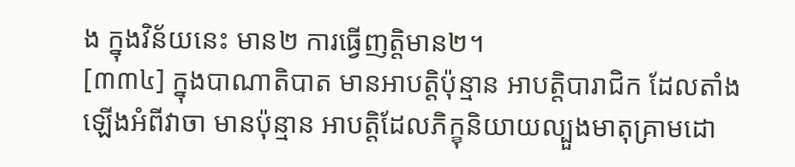ង ក្នុងវិន័យនេះ មាន២ ការធ្វើញត្តិមាន២។
[៣៣៤] ក្នុងបាណាតិបាត មានអាបត្តិប៉ុន្មាន អាបត្តិបារាជិក ដែលតាំងឡើងអំពីវាចា មានប៉ុន្មាន អាបត្តិដែលភិក្ខុនិយាយល្បួងមាតុគ្រាមដោ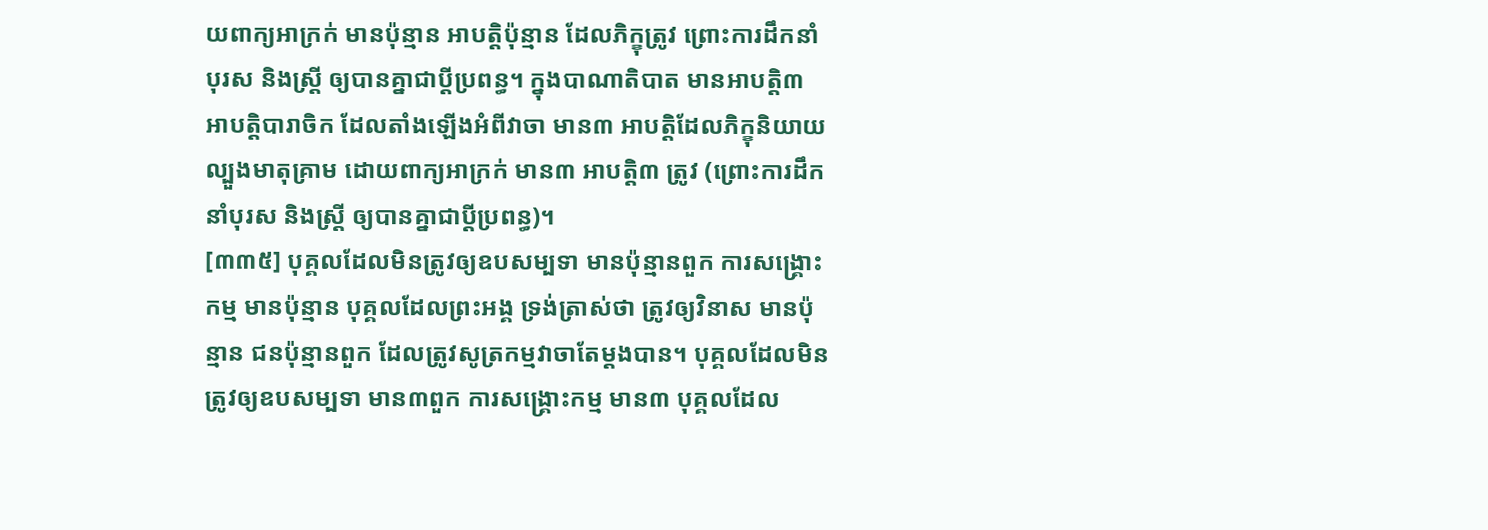យពាក្យអាក្រក់ មានប៉ុន្មាន អាបត្តិប៉ុន្មាន ដែលភិក្ខុត្រូវ ព្រោះការដឹកនាំបុរស និងស្ត្រី ឲ្យបានគ្នាជាប្តីប្រពន្ធ។ ក្នុងបាណាតិបាត មានអាបត្តិ៣ អាបត្តិបារាចិក ដែលតាំងឡើងអំពីវាចា មាន៣ អាបត្តិដែលភិក្ខុនិយាយល្បួងមាតុគ្រាម ដោយពាក្យអាក្រក់ មាន៣ អាបត្តិ៣ ត្រូវ (ព្រោះការដឹកនាំបុរស និងស្ត្រី ឲ្យបានគ្នាជាប្តីប្រពន្ធ)។
[៣៣៥] បុគ្គលដែលមិនត្រូវឲ្យឧបសម្បទា មានប៉ុន្មានពួក ការសង្គ្រោះកម្ម មានប៉ុន្មាន បុគ្គលដែលព្រះអង្គ ទ្រង់ត្រាស់ថា ត្រូវឲ្យវិនាស មានប៉ុន្មាន ជនប៉ុន្មានពួក ដែលត្រូវសូត្រកម្មវាចាតែម្តងបាន។ បុគ្គលដែលមិនត្រូវឲ្យឧបសម្បទា មាន៣ពួក ការសង្គ្រោះកម្ម មាន៣ បុគ្គលដែល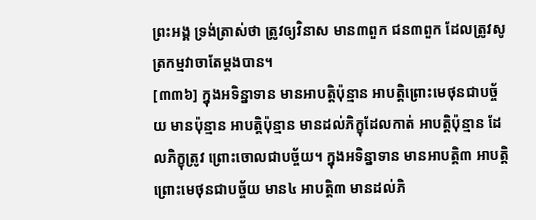ព្រះអង្គ ទ្រង់ត្រាស់ថា ត្រូវឲ្យវិនាស មាន៣ពួក ជន៣ពួក ដែលត្រូវសូត្រកម្មវាចាតែម្តងបាន។
[៣៣៦] ក្នុងអទិន្នាទាន មានអាបត្តិប៉ុន្មាន អាបត្តិព្រោះមេថុនជាបច្ច័យ មានប៉ុន្មាន អាបត្តិប៉ុន្មាន មានដល់ភិក្ខុដែលកាត់ អាបត្តិប៉ុន្មាន ដែលភិក្ខុត្រូវ ព្រោះចោលជាបច្ច័យ។ ក្នុងអទិន្នាទាន មានអាបត្តិ៣ អាបត្តិព្រោះមេថុនជាបច្ច័យ មាន៤ អាបត្តិ៣ មានដល់ភិ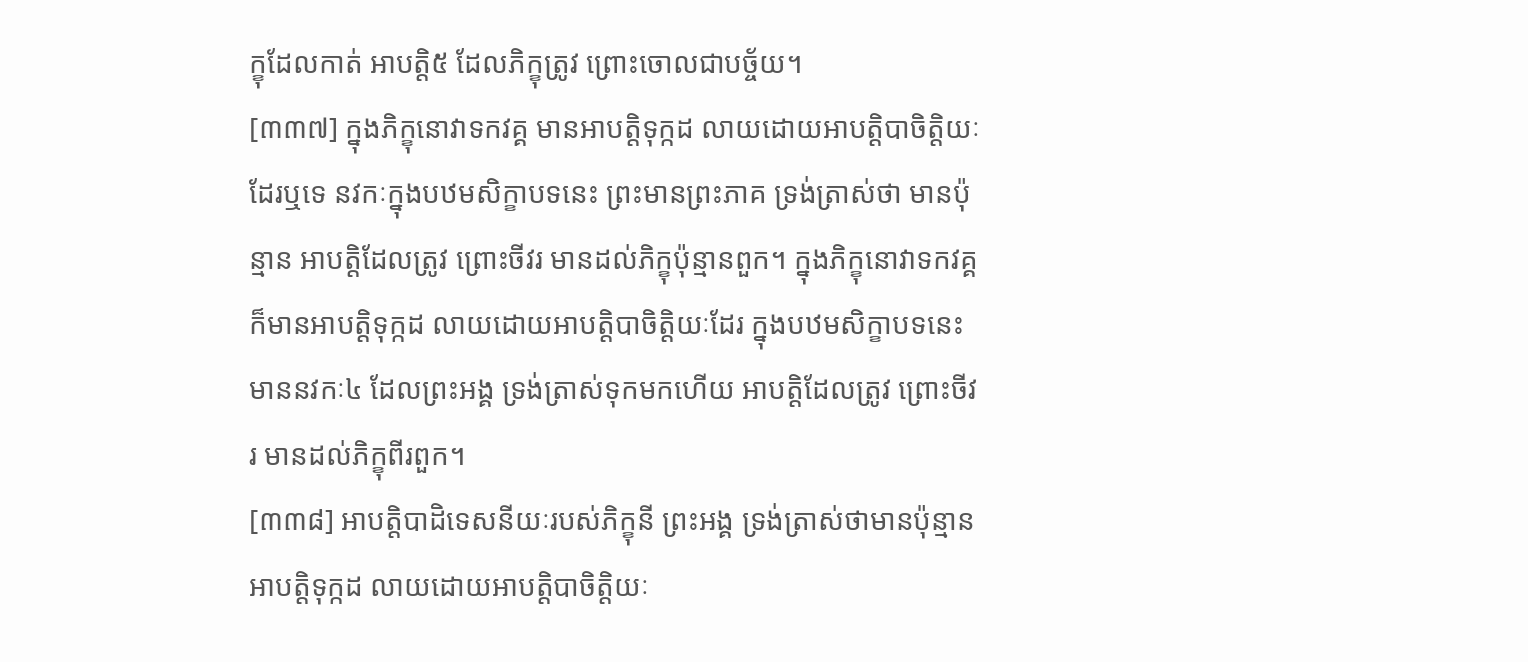ក្ខុដែលកាត់ អាបត្តិ៥ ដែលភិក្ខុត្រូវ ព្រោះចោលជាបច្ច័យ។
[៣៣៧] ក្នុងភិក្ខុនោវាទកវគ្គ មានអាបត្តិទុក្កដ លាយដោយអាបត្តិបាចិត្តិយៈដែរឬទេ នវកៈក្នុងបឋមសិក្ខាបទនេះ ព្រះមានព្រះភាគ ទ្រង់ត្រាស់ថា មានប៉ុន្មាន អាបត្តិដែលត្រូវ ព្រោះចីវរ មានដល់ភិក្ខុប៉ុន្មានពួក។ ក្នុងភិក្ខុនោវាទកវគ្គ ក៏មានអាបត្តិទុក្កដ លាយដោយអាបត្តិបាចិត្តិយៈដែរ ក្នុងបឋមសិក្ខាបទនេះ មាននវកៈ៤ ដែលព្រះអង្គ ទ្រង់ត្រាស់ទុកមកហើយ អាបត្តិដែលត្រូវ ព្រោះចីវរ មានដល់ភិក្ខុពីរពួក។
[៣៣៨] អាបត្តិបាដិទេសនីយៈរបស់ភិក្ខុនី ព្រះអង្គ ទ្រង់ត្រាស់ថាមានប៉ុន្មាន អាបត្តិទុក្កដ លាយដោយអាបត្តិបាចិត្តិយៈ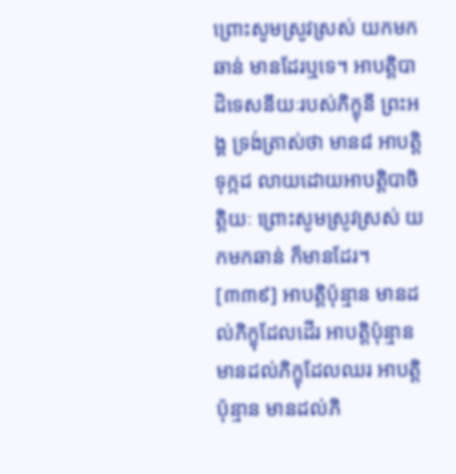ព្រោះសូមស្រូវស្រស់ យកមកឆាន់ មានដែរឬទេ។ អាបត្តិបាដិទេសនីយៈរបស់ភិក្ខុនី ព្រះអង្គ ទ្រង់ត្រាស់ថា មាន៨ អាបត្តិទុក្កដ លាយដោយអាបត្តិបាចិត្តិយៈ ព្រោះសូមស្រូវស្រស់ យកមកឆាន់ ក៏មានដែរ។
[៣៣៩] អាបត្តិប៉ុន្មាន មានដល់ភិក្ខុដែលដើរ អាបត្តិប៉ុន្មាន មានដល់ភិក្ខុដែលឈរ អាបត្តិប៉ុន្មាន មានដល់ភិ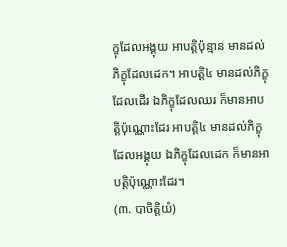ក្ខុដែលអង្គុយ អាបត្តិប៉ុន្មាន មានដល់ភិក្ខុដែលដេក។ អាបត្តិ៤ មានដល់ភិក្ខុដែលដើរ ឯភិក្ខុដែលឈរ ក៏មានអាបត្តិប៉ុណ្ណោះដែរ អាបត្តិ៤ មានដល់ភិក្ខុដែលអង្គុយ ឯភិក្ខុដែលដេក ក៏មានអាបត្តិប៉ុណ្ណោះដែរ។
(៣. បាចិត្តិយំ)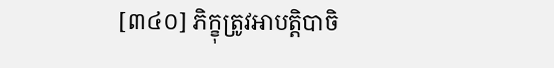[៣៤០] ភិក្ខុត្រូវអាបត្តិបាចិ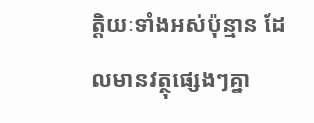ត្តិយៈទាំងអស់ប៉ុន្មាន ដែលមានវត្ថុផ្សេងៗគ្នា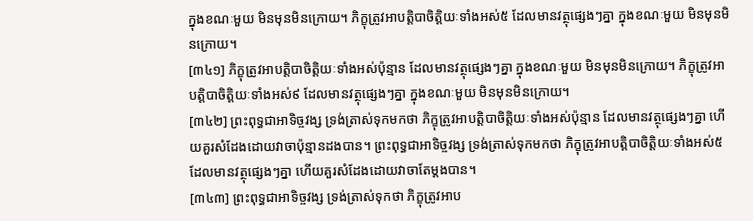ក្នុងខណៈមួយ មិនមុនមិនក្រោយ។ ភិក្ខុត្រូវអាបត្តិបាចិត្តិយៈទាំងអស់៥ ដែលមានវត្ថុផ្សេងៗគ្នា ក្នុងខណៈមួយ មិនមុនមិនក្រោយ។
[៣៤១] ភិក្ខុត្រូវអាបត្តិបាចិត្តិយៈទាំងអស់ប៉ុន្មាន ដែលមានវត្ថុផ្សេងៗគ្នា ក្នុងខណៈមួយ មិនមុនមិនក្រោយ។ ភិក្ខុត្រូវអាបត្តិបាចិត្តិយៈទាំងអស់៩ ដែលមានវត្ថុផ្សេងៗគ្នា ក្នុងខណៈមួយ មិនមុនមិនក្រោយ។
[៣៤២] ព្រះពុទ្ធជាអាទិច្ចវង្ស ទ្រង់ត្រាស់ទុកមកថា ភិក្ខុត្រូវអាបត្តិបាចិត្តិយៈទាំងអស់ប៉ុន្មាន ដែលមានវត្ថុផ្សេងៗគ្នា ហើយគួរសំដែងដោយវាចាប៉ុន្មានដងបាន។ ព្រះពុទ្ធជាអាទិច្ចវង្ស ទ្រង់ត្រាស់ទុកមកថា ភិក្ខុត្រូវអាបត្តិបាចិត្តិយៈទាំងអស់៥ ដែលមានវត្ថុផ្សេងៗគ្នា ហើយគួរសំដែងដោយវាចាតែម្តងបាន។
[៣៤៣] ព្រះពុទ្ធជាអាទិច្ចវង្ស ទ្រង់ត្រាស់ទុកថា ភិក្ខុត្រូវអាប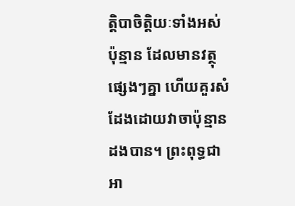ត្តិបាចិត្តិយៈទាំងអស់ប៉ុន្មាន ដែលមានវត្ថុផ្សេងៗគ្នា ហើយគួរសំដែងដោយវាចាប៉ុន្មានដងបាន។ ព្រះពុទ្ធជាអា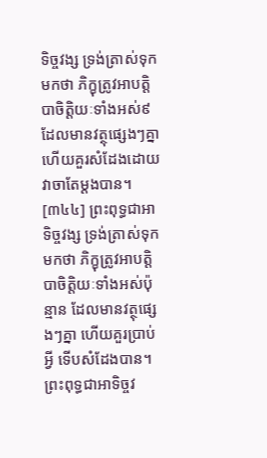ទិច្ចវង្ស ទ្រង់ត្រាស់ទុកមកថា ភិក្ខុត្រូវអាបត្តិបាចិត្តិយៈទាំងអស់៩ ដែលមានវត្ថុផ្សេងៗគ្នា ហើយគួរសំដែងដោយវាចាតែម្តងបាន។
[៣៤៤] ព្រះពុទ្ធជាអាទិច្ចវង្ស ទ្រង់ត្រាស់ទុកមកថា ភិក្ខុត្រូវអាបត្តិបាចិត្តិយៈទាំងអស់ប៉ុន្មាន ដែលមានវត្ថុផ្សេងៗគ្នា ហើយគួរប្រាប់អ្វី ទើបសំដែងបាន។ ព្រះពុទ្ធជាអាទិច្ចវ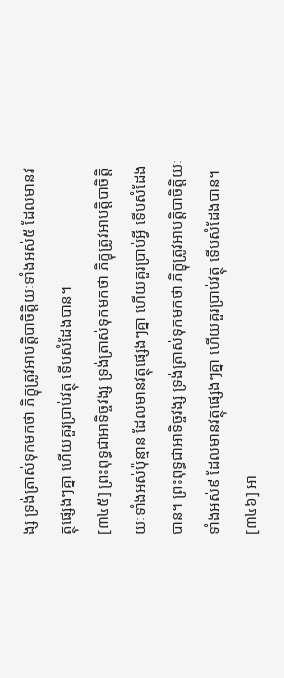ង្ស ទ្រង់ត្រាស់ទុកមកថា ភិក្ខុត្រូវអាបត្តិបាចិត្តិយៈទាំងអស់៥ ដែលមានវត្ថុផ្សេងៗគ្នា ហើយគួរប្រាប់វត្ថុ ទើបសំដែងបាន។
[៣៤៥] ព្រះពុទ្ធជាអាទិច្ចវង្ស ទ្រង់ត្រាស់ទុកមកថា ភិក្ខុត្រូវអាបត្តិបាចិត្តិយៈទាំងអស់ប៉ុន្មាន ដែលមានវត្ថុផ្សេងៗគ្នា ហើយគួរប្រាប់អ្វី ទើបសំដែងបាន។ ព្រះពុទ្ធជាអាទិច្ចវង្ស ទ្រង់ត្រាស់ទុកមកថា ភិក្ខុត្រូវអាបត្តិបាចិត្តិយៈទាំងអស់៩ ដែលមានវត្ថុផ្សេងៗគ្នា ហើយគួរប្រាប់វត្ថុ ទើបសំដែងបាន។
[៣៤៦] អា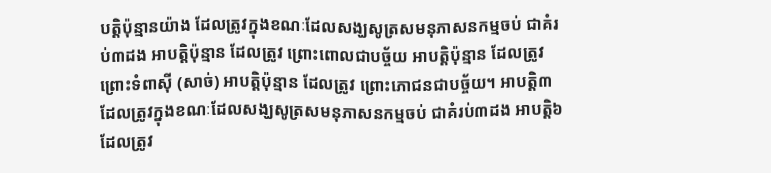បត្តិប៉ុន្មានយ៉ាង ដែលត្រូវក្នុងខណៈដែលសង្ឃសូត្រសមនុភាសនកម្មចប់ ជាគំរប់៣ដង អាបត្តិប៉ុន្មាន ដែលត្រូវ ព្រោះពោលជាបច្ច័យ អាបត្តិប៉ុន្មាន ដែលត្រូវ ព្រោះទំពាស៊ី (សាច់) អាបត្តិប៉ុន្មាន ដែលត្រូវ ព្រោះភោជនជាបច្ច័យ។ អាបត្តិ៣ ដែលត្រូវក្នុងខណៈដែលសង្ឃសូត្រសមនុភាសនកម្មចប់ ជាគំរប់៣ដង អាបត្តិ៦ ដែលត្រូវ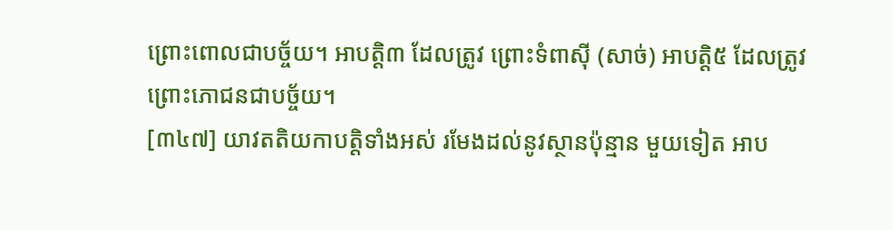ព្រោះពោលជាបច្ច័យ។ អាបត្តិ៣ ដែលត្រូវ ព្រោះទំពាស៊ី (សាច់) អាបត្តិ៥ ដែលត្រូវ ព្រោះភោជនជាបច្ច័យ។
[៣៤៧] យាវតតិយកាបត្តិទាំងអស់ រមែងដល់នូវស្ថានប៉ុន្មាន មួយទៀត អាប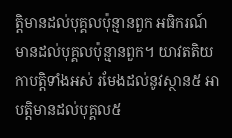ត្តិមានដល់បុគ្គលប៉ុន្មានពួក អធិករណ៍ មានដល់បុគ្គលប៉ុន្មានពួក។ យាវតតិយកាបត្តិទាំងអស់ រមែងដល់នូវស្ថាន៥ អាបត្តិមានដល់បុគ្គល៥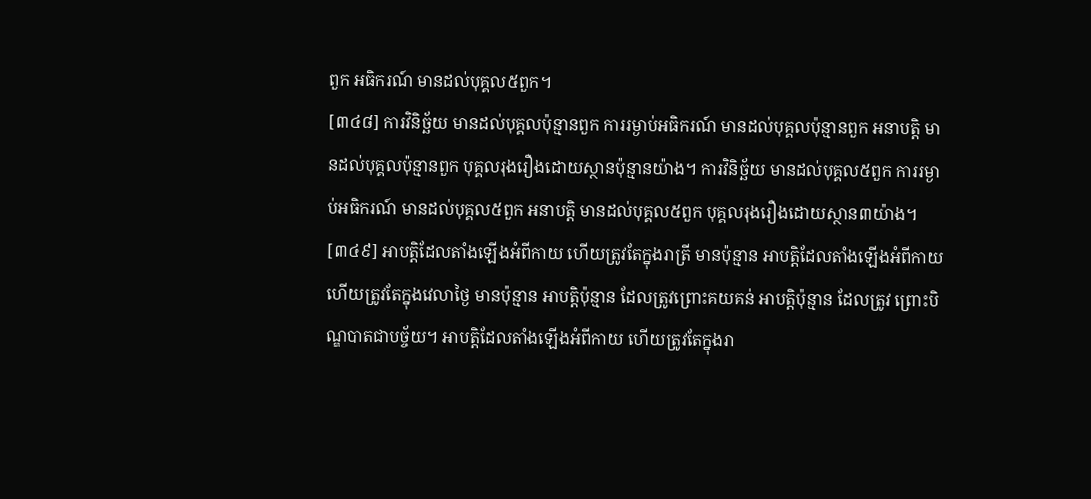ពួក អធិករណ៍ មានដល់បុគ្គល៥ពួក។
[៣៤៨] ការវិនិច្ឆ័យ មានដល់បុគ្គលប៉ុន្មានពួក ការរម្ងាប់អធិករណ៍ មានដល់បុគ្គលប៉ុន្មានពួក អនាបត្តិ មានដល់បុគ្គលប៉ុន្មានពួក បុគ្គលរុងរឿងដោយស្ថានប៉ុន្មានយ៉ាង។ ការវិនិច្ឆ័យ មានដល់បុគ្គល៥ពួក ការរម្ងាប់អធិករណ៍ មានដល់បុគ្គល៥ពួក អនាបត្តិ មានដល់បុគ្គល៥ពួក បុគ្គលរុងរឿងដោយស្ថាន៣យ៉ាង។
[៣៤៩] អាបត្តិដែលតាំងឡើងអំពីកាយ ហើយត្រូវតែក្នុងរាត្រី មានប៉ុន្មាន អាបត្តិដែលតាំងឡើងអំពីកាយ ហើយត្រូវតែក្នុងវេលាថ្ងៃ មានប៉ុន្មាន អាបត្តិប៉ុន្មាន ដែលត្រូវព្រោះគយគន់ អាបត្តិប៉ុន្មាន ដែលត្រូវ ព្រោះបិណ្ឌបាតជាបច្ច័យ។ អាបត្តិដែលតាំងឡើងអំពីកាយ ហើយត្រូវតែក្នុងរា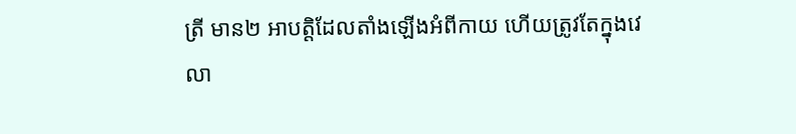ត្រី មាន២ អាបត្តិដែលតាំងឡើងអំពីកាយ ហើយត្រូវតែក្នុងវេលា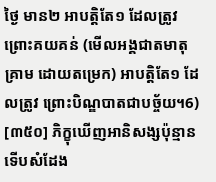ថ្ងៃ មាន២ អាបត្តិតែ១ ដែលត្រូវព្រោះគយគន់ (មើលអង្គជាតមាតុគ្រាម ដោយតម្រេក) អាបត្តិតែ១ ដែលត្រូវ ព្រោះបិណ្ឌបាតជាបច្ច័យ។6)
[៣៥០] ភិក្ខុឃើញអានិសង្សប៉ុន្មាន ទើបសំដែង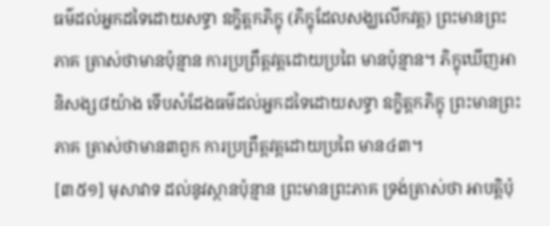ធម៌ដល់អ្នកដទៃដោយសទ្ធា ឧក្ខិត្តកភិក្ខុ (ភិក្ខុដែលសង្ឃលើកវត្ត) ព្រះមានព្រះភាគ ត្រាស់ថាមានប៉ុន្មាន ការប្រព្រឹត្តវត្តដោយប្រពៃ មានប៉ុន្មាន។ ភិក្ខុឃើញអានិសង្ស៨យ៉ាង ទើបសំដែងធម៌ដល់អ្នកដទៃដោយសទ្ធា ឧក្ខិត្តកភិក្ខុ ព្រះមានព្រះភាគ ត្រាស់ថាមាន៣ពួក ការប្រព្រឹត្តវត្តដោយប្រពៃ មាន៤៣។
[៣៥១] មុសាវាទ ដល់នូវស្ថានប៉ុន្មាន ព្រះមានព្រះភាគ ទ្រង់ត្រាស់ថា អាបត្តិប៉ុ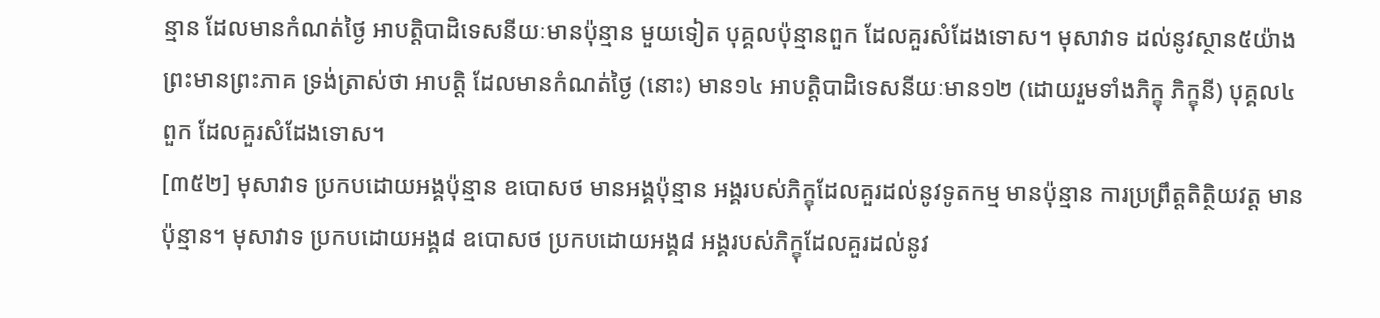ន្មាន ដែលមានកំណត់ថ្ងៃ អាបត្តិបាដិទេសនីយៈមានប៉ុន្មាន មួយទៀត បុគ្គលប៉ុន្មានពួក ដែលគួរសំដែងទោស។ មុសាវាទ ដល់នូវស្ថាន៥យ៉ាង ព្រះមានព្រះភាគ ទ្រង់ត្រាស់ថា អាបត្តិ ដែលមានកំណត់ថ្ងៃ (នោះ) មាន១៤ អាបត្តិបាដិទេសនីយៈមាន១២ (ដោយរួមទាំងភិក្ខុ ភិក្ខុនី) បុគ្គល៤ពួក ដែលគួរសំដែងទោស។
[៣៥២] មុសាវាទ ប្រកបដោយអង្គប៉ុន្មាន ឧបោសថ មានអង្គប៉ុន្មាន អង្គរបស់ភិក្ខុដែលគួរដល់នូវទូតកម្ម មានប៉ុន្មាន ការប្រព្រឹត្តតិត្ថិយវត្ត មានប៉ុន្មាន។ មុសាវាទ ប្រកបដោយអង្គ៨ ឧបោសថ ប្រកបដោយអង្គ៨ អង្គរបស់ភិក្ខុដែលគួរដល់នូវ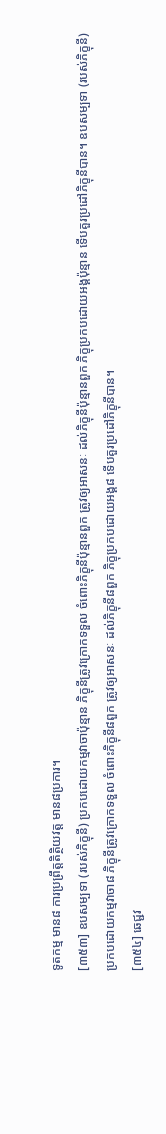ទូតកម្ម មាន៨ ការប្រព្រឹត្តតិត្ថិយវត្ត មាន៨ប្រការ។
[៣៥៣] ឧបសម្បទា (របស់ភិក្ខុនី) ប្រកបដោយកម្មវាចាប៉ុន្មាន ភិក្ខុនីត្រូវក្រោកទទួល ចំពោះភិក្ខុនីប៉ុន្មានពួក ត្រូវឲ្យអាសនៈ ដល់ភិក្ខុនីប៉ុន្មានពួក ភិក្ខុប្រកបដោយអង្គប៉ុន្មាន ទើបគួរប្រដៅភិក្ខុនីបាន។ ឧបសម្បទា (របស់ភិក្ខុនី) ប្រកបដោយកម្មវាចា៨ ភិក្ខុនីត្រូវក្រោកទទួល ចំពោះភិក្ខុនី៨ពួក ត្រូវឲ្យអាសនៈ ដល់ភិក្ខុនី៨ពួក ភិក្ខុប្រកបដោយអង្គ៨ ទើបគួរប្រដៅភិក្ខុនីបាន។
[៣៥៤] ឆេជ្ជវ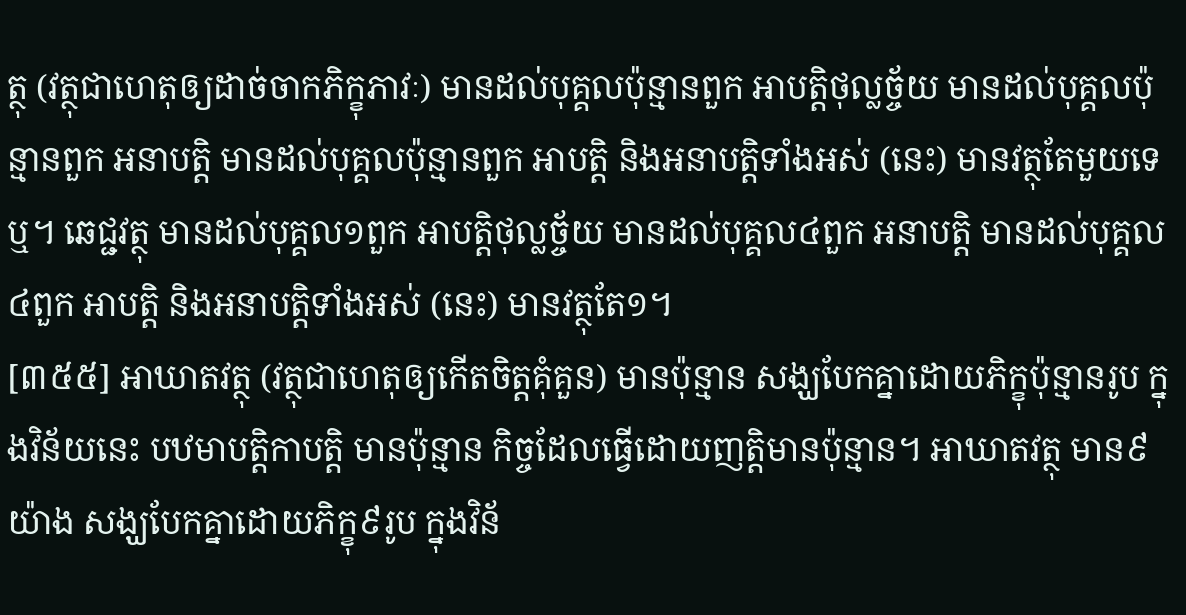ត្ថុ (វត្ថុជាហេតុឲ្យដាច់ចាកភិក្ខុភាវៈ) មានដល់បុគ្គលប៉ុន្មានពួក អាបត្តិថុល្លច្ច័យ មានដល់បុគ្គលប៉ុន្មានពួក អនាបត្តិ មានដល់បុគ្គលប៉ុន្មានពួក អាបត្តិ និងអនាបត្តិទាំងអស់ (នេះ) មានវត្ថុតែមួយទេឬ។ ឆេជ្ជវត្ថុ មានដល់បុគ្គល១ពួក អាបត្តិថុល្លច្ច័យ មានដល់បុគ្គល៤ពួក អនាបត្តិ មានដល់បុគ្គល៤ពួក អាបត្តិ និងអនាបត្តិទាំងអស់ (នេះ) មានវត្ថុតែ១។
[៣៥៥] អាឃាតវត្ថុ (វត្ថុជាហេតុឲ្យកើតចិត្តគុំគួន) មានប៉ុន្មាន សង្ឃបែកគ្នាដោយភិក្ខុប៉ុន្មានរូប ក្នុងវិន័យនេះ បឋមាបត្តិកាបត្តិ មានប៉ុន្មាន កិច្ចដែលធ្វើដោយញត្តិមានប៉ុន្មាន។ អាឃាតវត្ថុ មាន៩យ៉ាង សង្ឃបែកគ្នាដោយភិក្ខុ៩រូប ក្នុងវិន័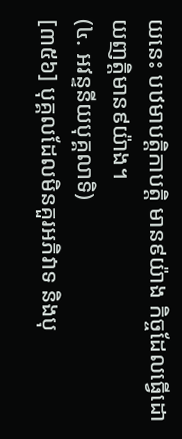យនេះ បឋមាបត្តិកាបត្តិ មាន៩យ៉ាង កិច្ចដែលធ្វើដោយញត្តិមាន៩យ៉ាង។
(៤. អវន្ទនីយបុគ្គលាទិ)
[៣៥៦] បុគ្គលដែលមិនគួរអភិវាទ និងបុ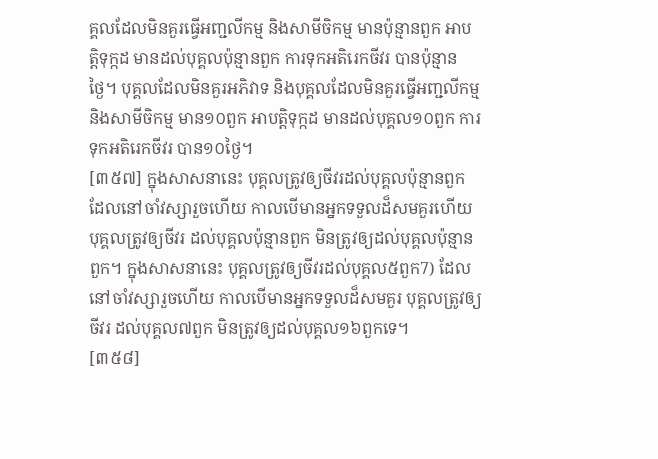គ្គលដែលមិនគួរធ្វើអញ្ជលីកម្ម និងសាមីចិកម្ម មានប៉ុន្មានពួក អាបត្តិទុក្កដ មានដល់បុគ្គលប៉ុន្មានពួក ការទុកអតិរេកចីវរ បានប៉ុន្មានថ្ងៃ។ បុគ្គលដែលមិនគួរអភិវាទ និងបុគ្គលដែលមិនគួរធ្វើអញ្ជលីកម្ម និងសាមីចិកម្ម មាន១០ពួក អាបត្តិទុក្កដ មានដល់បុគ្គល១០ពួក ការទុកអតិរេកចីវរ បាន១០ថ្ងៃ។
[៣៥៧] ក្នុងសាសនានេះ បុគ្គលត្រូវឲ្យចីវរដល់បុគ្គលប៉ុន្មានពួក ដែលនៅចាំវស្សារួចហើយ កាលបើមានអ្នកទទួលដ៏សមគួរហើយ បុគ្គលត្រូវឲ្យចីវរ ដល់បុគ្គលប៉ុន្មានពួក មិនត្រូវឲ្យដល់បុគ្គលប៉ុន្មានពួក។ ក្នុងសាសនានេះ បុគ្គលត្រូវឲ្យចីវរដល់បុគ្គល៥ពួក7) ដែលនៅចាំវស្សារួចហើយ កាលបើមានអ្នកទទួលដ៏សមគួរ បុគ្គលត្រូវឲ្យចីវរ ដល់បុគ្គល៧ពួក មិនត្រូវឲ្យដល់បុគ្គល១៦ពួកទេ។
[៣៥៨]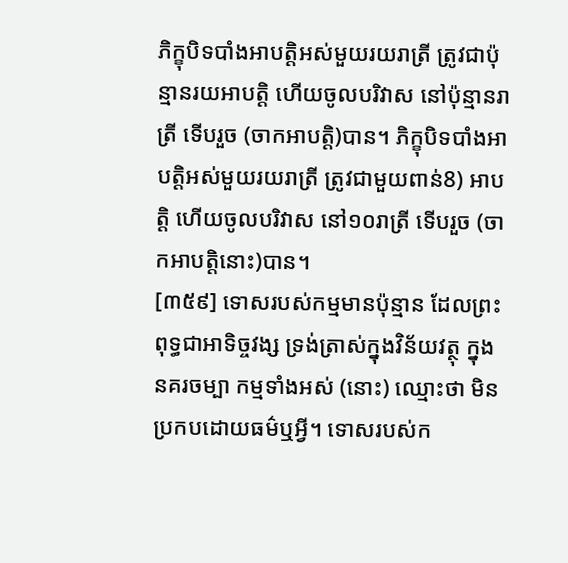ភិក្ខុបិទបាំងអាបត្តិអស់មួយរយរាត្រី ត្រូវជាប៉ុន្មានរយអាបត្តិ ហើយចូលបរិវាស នៅប៉ុន្មានរាត្រី ទើបរួច (ចាកអាបត្តិ)បាន។ ភិក្ខុបិទបាំងអាបត្តិអស់មួយរយរាត្រី ត្រូវជាមួយពាន់8) អាបត្តិ ហើយចូលបរិវាស នៅ១០រាត្រី ទើបរួច (ចាកអាបត្តិនោះ)បាន។
[៣៥៩] ទោសរបស់កម្មមានប៉ុន្មាន ដែលព្រះពុទ្ធជាអាទិច្ចវង្ស ទ្រង់ត្រាស់ក្នុងវិន័យវត្ថុ ក្នុងនគរចម្បា កម្មទាំងអស់ (នោះ) ឈ្មោះថា មិនប្រកបដោយធម៌ឬអ្វី។ ទោសរបស់ក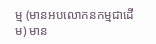ម្ម (មានអបលោកនកម្មជាដើម) មាន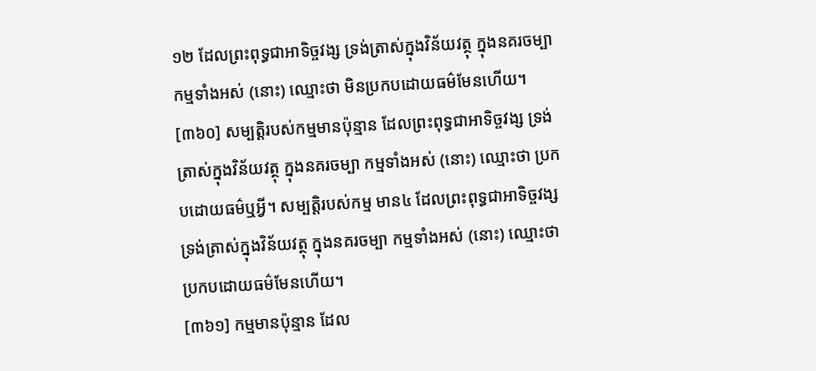១២ ដែលព្រះពុទ្ធជាអាទិច្ចវង្ស ទ្រង់ត្រាស់ក្នុងវិន័យវត្ថុ ក្នុងនគរចម្បា កម្មទាំងអស់ (នោះ) ឈ្មោះថា មិនប្រកបដោយធម៌មែនហើយ។
[៣៦០] សម្បត្តិរបស់កម្មមានប៉ុន្មាន ដែលព្រះពុទ្ធជាអាទិច្ចវង្ស ទ្រង់ត្រាស់ក្នុងវិន័យវត្ថុ ក្នុងនគរចម្បា កម្មទាំងអស់ (នោះ) ឈ្មោះថា ប្រកបដោយធម៌ឬអ្វី។ សម្បត្តិរបស់កម្ម មាន៤ ដែលព្រះពុទ្ធជាអាទិច្ចវង្ស ទ្រង់ត្រាស់ក្នុងវិន័យវត្ថុ ក្នុងនគរចម្បា កម្មទាំងអស់ (នោះ) ឈ្មោះថា ប្រកបដោយធម៌មែនហើយ។
[៣៦១] កម្មមានប៉ុន្មាន ដែល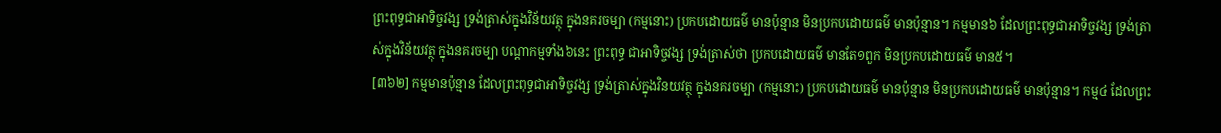ព្រះពុទ្ធជាអាទិច្ចវង្ស ទ្រង់ត្រាស់ក្នុងវិន័យវត្ថុ ក្នុងនគរចម្បា (កម្មនោះ) ប្រកបដោយធម៌ មានប៉ុន្មាន មិនប្រកបដោយធម៌ មានប៉ុន្មាន។ កម្មមាន៦ ដែលព្រះពុទ្ធជាអាទិច្ចវង្ស ទ្រង់ត្រាស់ក្នុងវិន័យវត្ថុ ក្នុងនគរចម្បា បណ្តាកម្មទាំង៦នេះ ព្រះពុទ្ធ ជាអាទិច្ចវង្ស ទ្រង់ត្រាស់ថា ប្រកបដោយធម៌ មានតែ១ពួក មិនប្រកបដោយធម៌ មាន៥។
[៣៦២] កម្មមានប៉ុន្មាន ដែលព្រះពុទ្ធជាអាទិច្ចវង្ស ទ្រង់ត្រាស់ក្នុងវិនយវត្ថុ ក្នុងនគរចម្បា (កម្មនោះ) ប្រកបដោយធម៌ មានប៉ុន្មាន មិនប្រកបដោយធម៌ មានប៉ុន្មាន។ កម្ម៤ ដែលព្រះ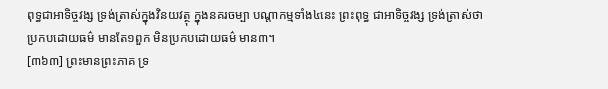ពុទ្ធជាអាទិច្ចវង្ស ទ្រង់ត្រាស់ក្នុងវិនយវត្ថុ ក្នុងនគរចម្បា បណ្តាកម្មទាំង៤នេះ ព្រះពុទ្ធ ជាអាទិច្ចវង្ស ទ្រង់ត្រាស់ថា ប្រកបដោយធម៌ មានតែ១ពួក មិនប្រកបដោយធម៌ មាន៣។
[៣៦៣] ព្រះមានព្រះភាគ ទ្រ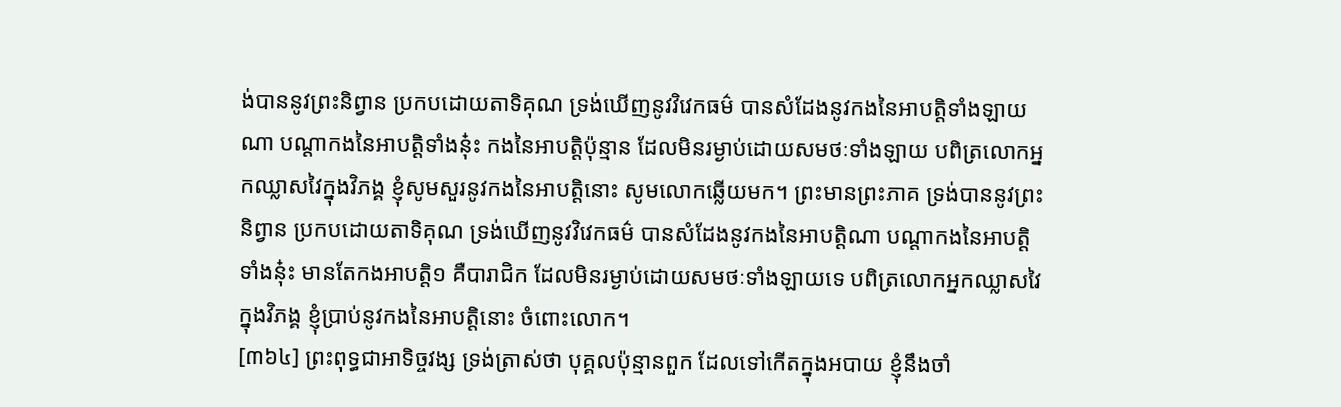ង់បាននូវព្រះនិព្វាន ប្រកបដោយតាទិគុណ ទ្រង់ឃើញនូវវិវេកធម៌ បានសំដែងនូវកងនៃអាបត្តិទាំងឡាយណា បណ្តាកងនៃអាបត្តិទាំងនុ៎ះ កងនៃអាបត្តិប៉ុន្មាន ដែលមិនរម្ងាប់ដោយសមថៈទាំងឡាយ បពិត្រលោកអ្នកឈ្លាសវៃក្នុងវិភង្គ ខ្ញុំសូមសួរនូវកងនៃអាបត្តិនោះ សូមលោកឆ្លើយមក។ ព្រះមានព្រះភាគ ទ្រង់បាននូវព្រះនិព្វាន ប្រកបដោយតាទិគុណ ទ្រង់ឃើញនូវវិវេកធម៌ បានសំដែងនូវកងនៃអាបត្តិណា បណ្តាកងនៃអាបត្តិទាំងនុ៎ះ មានតែកងអាបត្តិ១ គឺបារាជិក ដែលមិនរម្ងាប់ដោយសមថៈទាំងឡាយទេ បពិត្រលោកអ្នកឈ្លាសវៃ ក្នុងវិភង្គ ខ្ញុំប្រាប់នូវកងនៃអាបត្តិនោះ ចំពោះលោក។
[៣៦៤] ព្រះពុទ្ធជាអាទិច្ចវង្ស ទ្រង់ត្រាស់ថា បុគ្គលប៉ុន្មានពួក ដែលទៅកើតក្នុងអបាយ ខ្ញុំនឹងចាំ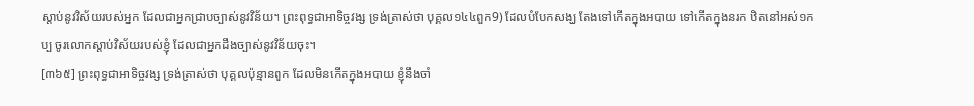ស្តាប់នូវវិស័យរបស់អ្នក ដែលជាអ្នកជ្រាបច្បាស់នូវវិន័យ។ ព្រះពុទ្ធជាអាទិច្ចវង្ស ទ្រង់ត្រាស់ថា បុគ្គល១៤៤ពួក9) ដែលបំបែកសង្ឃ តែងទៅកើតក្នុងអបាយ ទៅកើតក្នុងនរក ឋិតនៅអស់១កប្ប ចូរលោកស្តាប់វិស័យរបស់ខ្ញុំ ដែលជាអ្នកដឹងច្បាស់នូវវិន័យចុះ។
[៣៦៥] ព្រះពុទ្ធជាអាទិច្ចវង្ស ទ្រង់ត្រាស់ថា បុគ្គលប៉ុន្មានពួក ដែលមិនកើតក្នុងអបាយ ខ្ញុំនឹងចាំ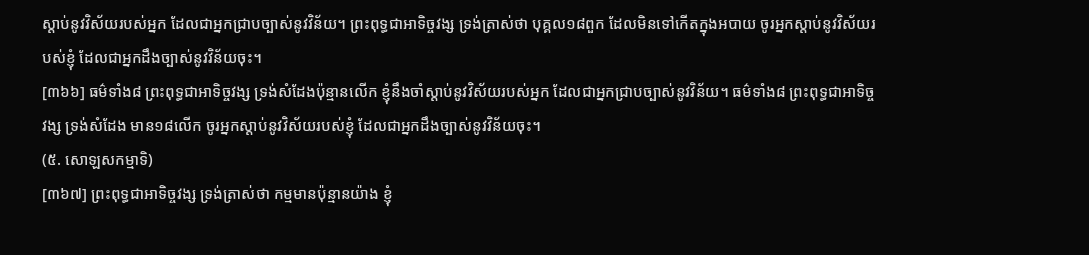ស្តាប់នូវវិស័យរបស់អ្នក ដែលជាអ្នកជ្រាបច្បាស់នូវវិន័យ។ ព្រះពុទ្ធជាអាទិច្ចវង្ស ទ្រង់ត្រាស់ថា បុគ្គល១៨ពួក ដែលមិនទៅកើតក្នុងអបាយ ចូរអ្នកស្តាប់នូវវិស័យរបស់ខ្ញុំ ដែលជាអ្នកដឹងច្បាស់នូវវិន័យចុះ។
[៣៦៦] ធម៌ទាំង៨ ព្រះពុទ្ធជាអាទិច្ចវង្ស ទ្រង់សំដែងប៉ុន្មានលើក ខ្ញុំនឹងចាំស្តាប់នូវវិស័យរបស់អ្នក ដែលជាអ្នកជ្រាបច្បាស់នូវវិន័យ។ ធម៌ទាំង៨ ព្រះពុទ្ធជាអាទិច្ចវង្ស ទ្រង់សំដែង មាន១៨លើក ចូរអ្នកស្តាប់នូវវិស័យរបស់ខ្ញុំ ដែលជាអ្នកដឹងច្បាស់នូវវិន័យចុះ។
(៥. សោឡសកម្មាទិ)
[៣៦៧] ព្រះពុទ្ធជាអាទិច្ចវង្ស ទ្រង់ត្រាស់ថា កម្មមានប៉ុន្មានយ៉ាង ខ្ញុំ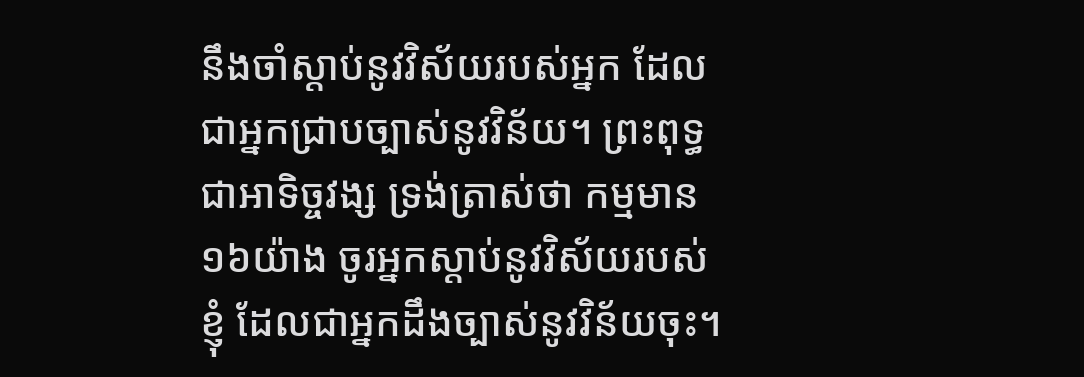នឹងចាំស្តាប់នូវវិស័យរបស់អ្នក ដែលជាអ្នកជ្រាបច្បាស់នូវវិន័យ។ ព្រះពុទ្ធជាអាទិច្ចវង្ស ទ្រង់ត្រាស់ថា កម្មមាន១៦យ៉ាង ចូរអ្នកស្តាប់នូវវិស័យរបស់ខ្ញុំ ដែលជាអ្នកដឹងច្បាស់នូវវិន័យចុះ។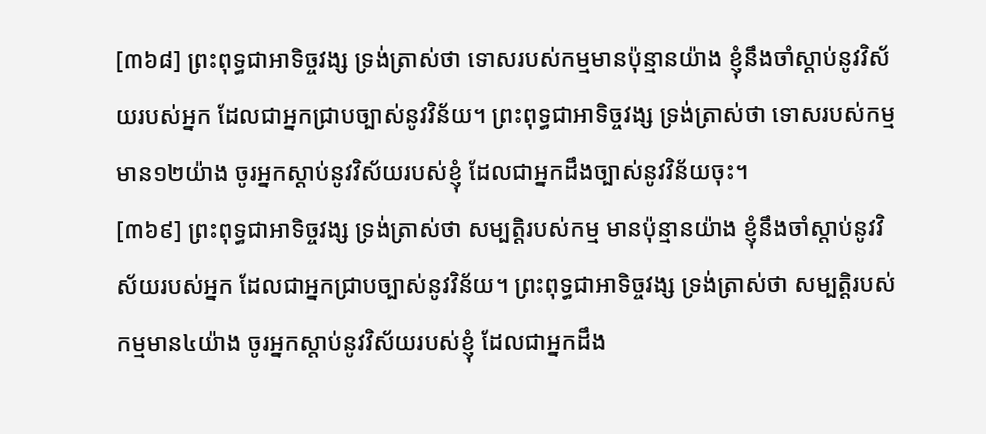[៣៦៨] ព្រះពុទ្ធជាអាទិច្ចវង្ស ទ្រង់ត្រាស់ថា ទោសរបស់កម្មមានប៉ុន្មានយ៉ាង ខ្ញុំនឹងចាំស្តាប់នូវវិស័យរបស់អ្នក ដែលជាអ្នកជ្រាបច្បាស់នូវវិន័យ។ ព្រះពុទ្ធជាអាទិច្ចវង្ស ទ្រង់ត្រាស់ថា ទោសរបស់កម្ម មាន១២យ៉ាង ចូរអ្នកស្តាប់នូវវិស័យរបស់ខ្ញុំ ដែលជាអ្នកដឹងច្បាស់នូវវិន័យចុះ។
[៣៦៩] ព្រះពុទ្ធជាអាទិច្ចវង្ស ទ្រង់ត្រាស់ថា សម្បត្តិរបស់កម្ម មានប៉ុន្មានយ៉ាង ខ្ញុំនឹងចាំស្តាប់នូវវិស័យរបស់អ្នក ដែលជាអ្នកជ្រាបច្បាស់នូវវិន័យ។ ព្រះពុទ្ធជាអាទិច្ចវង្ស ទ្រង់ត្រាស់ថា សម្បត្តិរបស់កម្មមាន៤យ៉ាង ចូរអ្នកស្តាប់នូវវិស័យរបស់ខ្ញុំ ដែលជាអ្នកដឹង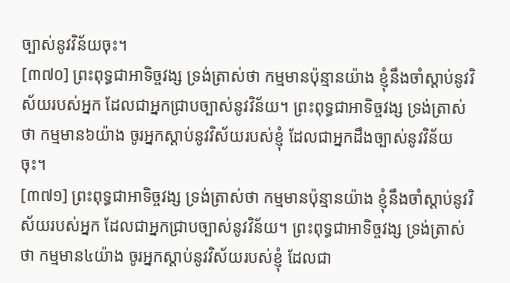ច្បាស់នូវវិន័យចុះ។
[៣៧០] ព្រះពុទ្ធជាអាទិច្ចវង្ស ទ្រង់ត្រាស់ថា កម្មមានប៉ុន្មានយ៉ាង ខ្ញុំនឹងចាំស្តាប់នូវវិស័យរបស់អ្នក ដែលជាអ្នកជ្រាបច្បាស់នូវវិន័យ។ ព្រះពុទ្ធជាអាទិច្ចវង្ស ទ្រង់ត្រាស់ថា កម្មមាន៦យ៉ាង ចូរអ្នកស្តាប់នូវវិស័យរបស់ខ្ញុំ ដែលជាអ្នកដឹងច្បាស់នូវវិន័យចុះ។
[៣៧១] ព្រះពុទ្ធជាអាទិច្ចវង្ស ទ្រង់ត្រាស់ថា កម្មមានប៉ុន្មានយ៉ាង ខ្ញុំនឹងចាំស្តាប់នូវវិស័យរបស់អ្នក ដែលជាអ្នកជ្រាបច្បាស់នូវវិន័យ។ ព្រះពុទ្ធជាអាទិច្ចវង្ស ទ្រង់ត្រាស់ថា កម្មមាន៤យ៉ាង ចូរអ្នកស្តាប់នូវវិស័យរបស់ខ្ញុំ ដែលជា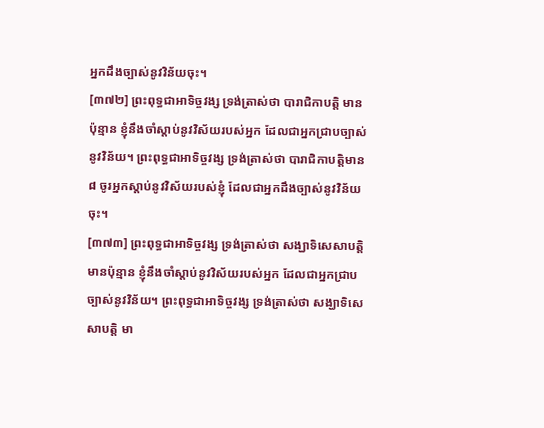អ្នកដឹងច្បាស់នូវវិន័យចុះ។
[៣៧២] ព្រះពុទ្ធជាអាទិច្ចវង្ស ទ្រង់ត្រាស់ថា បារាជិកាបត្តិ មានប៉ុន្មាន ខ្ញុំនឹងចាំស្តាប់នូវវិស័យរបស់អ្នក ដែលជាអ្នកជ្រាបច្បាស់នូវវិន័យ។ ព្រះពុទ្ធជាអាទិច្ចវង្ស ទ្រង់ត្រាស់ថា បារាជិកាបត្តិមាន៨ ចូរអ្នកស្តាប់នូវវិស័យរបស់ខ្ញុំ ដែលជាអ្នកដឹងច្បាស់នូវវិន័យចុះ។
[៣៧៣] ព្រះពុទ្ធជាអាទិច្ចវង្ស ទ្រង់ត្រាស់ថា សង្ឃាទិសេសាបត្តិ មានប៉ុន្មាន ខ្ញុំនឹងចាំស្តាប់នូវវិស័យរបស់អ្នក ដែលជាអ្នកជ្រាបច្បាស់នូវវិន័យ។ ព្រះពុទ្ធជាអាទិច្ចវង្ស ទ្រង់ត្រាស់ថា សង្ឃាទិសេសាបត្តិ មា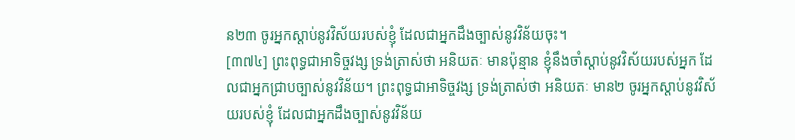ន២៣ ចូរអ្នកស្តាប់នូវវិស័យរបស់ខ្ញុំ ដែលជាអ្នកដឹងច្បាស់នូវវិន័យចុះ។
[៣៧៤] ព្រះពុទ្ធជាអាទិច្ចវង្ស ទ្រង់ត្រាស់ថា អនិយតៈ មានប៉ុន្មាន ខ្ញុំនឹងចាំស្តាប់នូវវិស័យរបស់អ្នក ដែលជាអ្នកជ្រាបច្បាស់នូវវិន័យ។ ព្រះពុទ្ធជាអាទិច្ចវង្ស ទ្រង់ត្រាស់ថា អនិយតៈ មាន២ ចូរអ្នកស្តាប់នូវវិស័យរបស់ខ្ញុំ ដែលជាអ្នកដឹងច្បាស់នូវវិន័យ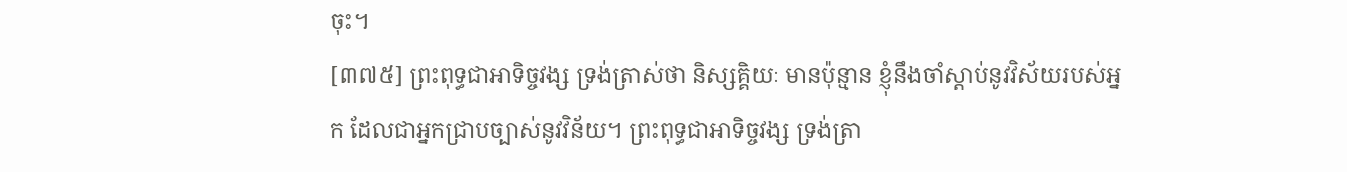ចុះ។
[៣៧៥] ព្រះពុទ្ធជាអាទិច្ចវង្ស ទ្រង់ត្រាស់ថា និស្សគ្គិយៈ មានប៉ុន្មាន ខ្ញុំនឹងចាំស្តាប់នូវវិស័យរបស់អ្នក ដែលជាអ្នកជ្រាបច្បាស់នូវវិន័យ។ ព្រះពុទ្ធជាអាទិច្ចវង្ស ទ្រង់ត្រា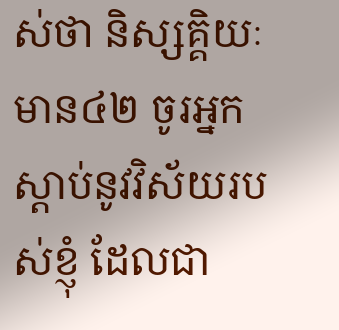ស់ថា និស្សគ្គិយៈ មាន៤២ ចូរអ្នកស្តាប់នូវវិស័យរបស់ខ្ញុំ ដែលជា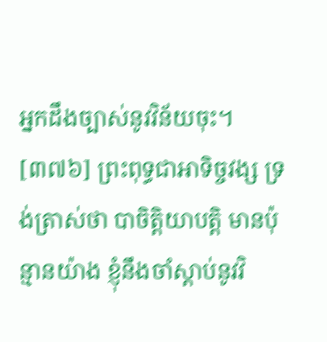អ្នកដឹងច្បាស់នូវវិន័យចុះ។
[៣៧៦] ព្រះពុទ្ធជាអាទិច្ចវង្ស ទ្រង់ត្រាស់ថា បាចិត្តិយាបត្តិ មានប៉ុន្មានយ៉ាង ខ្ញុំនឹងចាំស្តាប់នូវវិ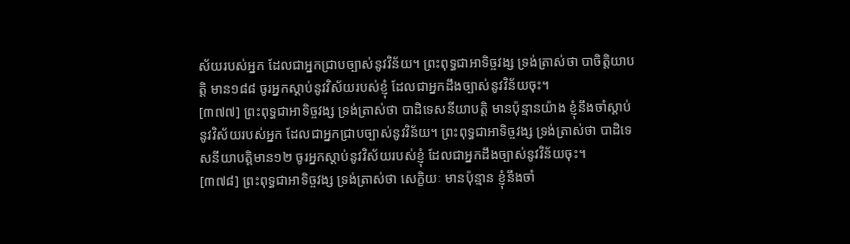ស័យរបស់អ្នក ដែលជាអ្នកជ្រាបច្បាស់នូវវិន័យ។ ព្រះពុទ្ធជាអាទិច្ចវង្ស ទ្រង់ត្រាស់ថា បាចិត្តិយាបត្តិ មាន១៨៨ ចូរអ្នកស្តាប់នូវវិស័យរបស់ខ្ញុំ ដែលជាអ្នកដឹងច្បាស់នូវវិន័យចុះ។
[៣៧៧] ព្រះពុទ្ធជាអាទិច្ចវង្ស ទ្រង់ត្រាស់ថា បាដិទេសនីយាបត្តិ មានប៉ុន្មានយ៉ាង ខ្ញុំនឹងចាំស្តាប់នូវវិស័យរបស់អ្នក ដែលជាអ្នកជ្រាបច្បាស់នូវវិន័យ។ ព្រះពុទ្ធជាអាទិច្ចវង្ស ទ្រង់ត្រាស់ថា បាដិទេសនីយាបត្តិមាន១២ ចូរអ្នកស្តាប់នូវវិស័យរបស់ខ្ញុំ ដែលជាអ្នកដឹងច្បាស់នូវវិន័យចុះ។
[៣៧៨] ព្រះពុទ្ធជាអាទិច្ចវង្ស ទ្រង់ត្រាស់ថា សេក្ខិយៈ មានប៉ុន្មាន ខ្ញុំនឹងចាំ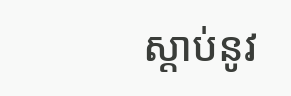ស្តាប់នូវ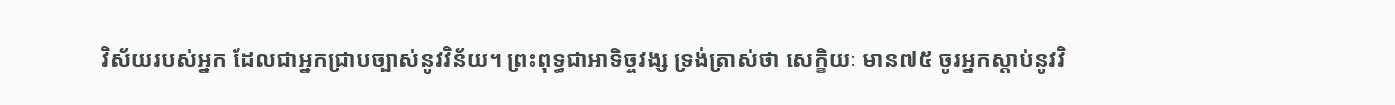វិស័យរបស់អ្នក ដែលជាអ្នកជ្រាបច្បាស់នូវវិន័យ។ ព្រះពុទ្ធជាអាទិច្ចវង្ស ទ្រង់ត្រាស់ថា សេក្ខិយៈ មាន៧៥ ចូរអ្នកស្តាប់នូវវិ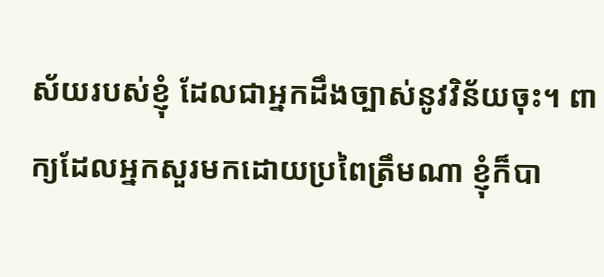ស័យរបស់ខ្ញុំ ដែលជាអ្នកដឹងច្បាស់នូវវិន័យចុះ។ ពាក្យដែលអ្នកសួរមកដោយប្រពៃត្រឹមណា ខ្ញុំក៏បា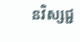នវិស្សជ្ជ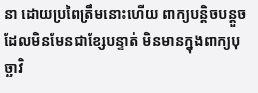នា ដោយប្រពៃត្រឹមនោះហើយ ពាក្យបន្តិចបន្តួច ដែលមិនមែនជាខ្សែបន្ទាត់ មិនមានក្នុងពាក្យបុច្ឆាវិ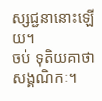ស្សជ្ជនានោះឡើយ។
ចប់ ទុតិយគាថាសង្គណិកៈ។